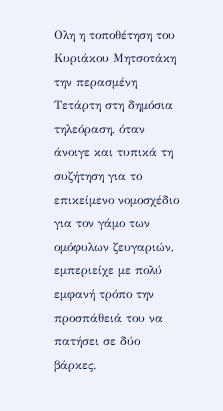Ολη η τοποθέτηση του Κυριάκου Μητσοτάκη την περασμένη Τετάρτη στη δημόσια τηλεόραση, όταν άνοιγε και τυπικά τη συζήτηση για το επικείμενο νομοσχέδιο για τον γάμο των ομόφυλων ζευγαριών, εμπεριείχε με πολύ εμφανή τρόπο την προσπάθειά του να πατήσει σε δύο βάρκες.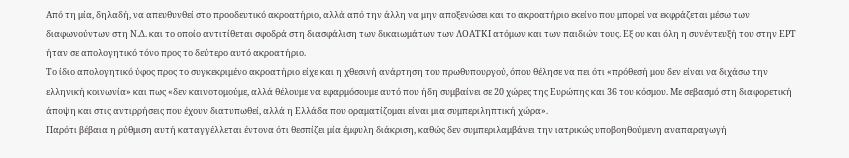Από τη μία, δηλαδή, να απευθυνθεί στο προοδευτικό ακροατήριο, αλλά από την άλλη να μην αποξενώσει και το ακροατήριο εκείνο που μπορεί να εκφράζεται μέσω των διαφωνούντων στη Ν.Δ. και το οποίο αντιτίθεται σφοδρά στη διασφάλιση των δικαιωμάτων των ΛΟΑΤΚΙ ατόμων και των παιδιών τους. Εξ ου και όλη η συνέντευξή του στην ΕΡΤ ήταν σε απολογητικό τόνο προς το δεύτερο αυτό ακροατήριο.
Το ίδιο απολογητικό ύφος προς το συγκεκριμένο ακροατήριο είχε και η χθεσινή ανάρτηση του πρωθυπουργού, όπου θέλησε να πει ότι «πρόθεσή μου δεν είναι να διχάσω την ελληνική κοινωνία» και πως «δεν καινοτομούμε, αλλά θέλουμε να εφαρμόσουμε αυτό που ήδη συμβαίνει σε 20 χώρες της Ευρώπης και 36 του κόσμου. Με σεβασμό στη διαφορετική άποψη και στις αντιρρήσεις που έχουν διατυπωθεί, αλλά η Ελλάδα που οραματίζομαι είναι μια συμπεριληπτική χώρα».
Παρότι βέβαια η ρύθμιση αυτή καταγγέλλεται έντονα ότι θεσπίζει μία έμφυλη διάκριση, καθώς δεν συμπεριλαμβάνει την ιατρικώς υποβοηθούμενη αναπαραγωγή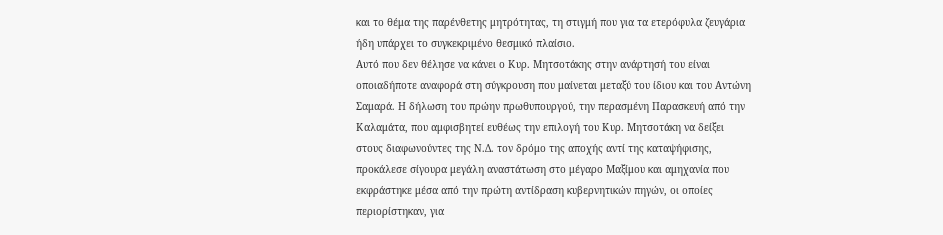και το θέμα της παρένθετης μητρότητας, τη στιγμή που για τα ετερόφυλα ζευγάρια ήδη υπάρχει το συγκεκριμένο θεσμικό πλαίσιο.
Αυτό που δεν θέλησε να κάνει ο Κυρ. Μητσοτάκης στην ανάρτησή του είναι οποιαδήποτε αναφορά στη σύγκρουση που μαίνεται μεταξύ του ίδιου και του Αντώνη Σαμαρά. Η δήλωση του πρώην πρωθυπουργού, την περασμένη Παρασκευή από την Καλαμάτα, που αμφισβητεί ευθέως την επιλογή του Κυρ. Μητσοτάκη να δείξει στους διαφωνούντες της Ν.Δ. τον δρόμο της αποχής αντί της καταψήφισης, προκάλεσε σίγουρα μεγάλη αναστάτωση στο μέγαρο Μαξίμου και αμηχανία που εκφράστηκε μέσα από την πρώτη αντίδραση κυβερνητικών πηγών, οι οποίες περιορίστηκαν, για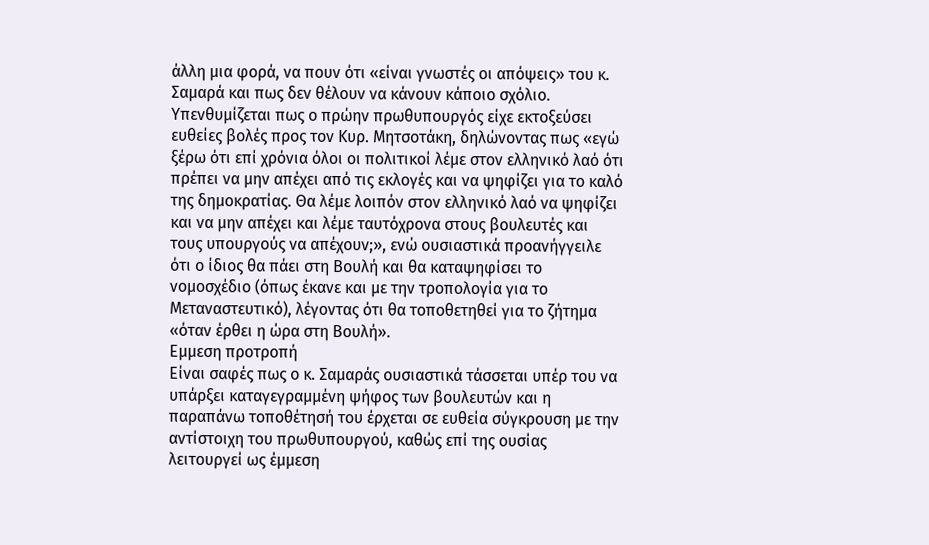άλλη μια φορά, να πουν ότι «είναι γνωστές οι απόψεις» του κ. Σαμαρά και πως δεν θέλουν να κάνουν κάποιο σχόλιο.
Υπενθυμίζεται πως ο πρώην πρωθυπουργός είχε εκτοξεύσει ευθείες βολές προς τον Κυρ. Μητσοτάκη, δηλώνοντας πως «εγώ ξέρω ότι επί χρόνια όλοι οι πολιτικοί λέμε στον ελληνικό λαό ότι πρέπει να μην απέχει από τις εκλογές και να ψηφίζει για το καλό της δημοκρατίας. Θα λέμε λοιπόν στον ελληνικό λαό να ψηφίζει και να μην απέχει και λέμε ταυτόχρονα στους βουλευτές και τους υπουργούς να απέχουν;», ενώ ουσιαστικά προανήγγειλε ότι ο ίδιος θα πάει στη Βουλή και θα καταψηφίσει το νομοσχέδιο (όπως έκανε και με την τροπολογία για το Μεταναστευτικό), λέγοντας ότι θα τοποθετηθεί για το ζήτημα «όταν έρθει η ώρα στη Βουλή».
Eμμεση προτροπή
Είναι σαφές πως ο κ. Σαμαράς ουσιαστικά τάσσεται υπέρ του να υπάρξει καταγεγραμμένη ψήφος των βουλευτών και η παραπάνω τοποθέτησή του έρχεται σε ευθεία σύγκρουση με την αντίστοιχη του πρωθυπουργού, καθώς επί της ουσίας λειτουργεί ως έμμεση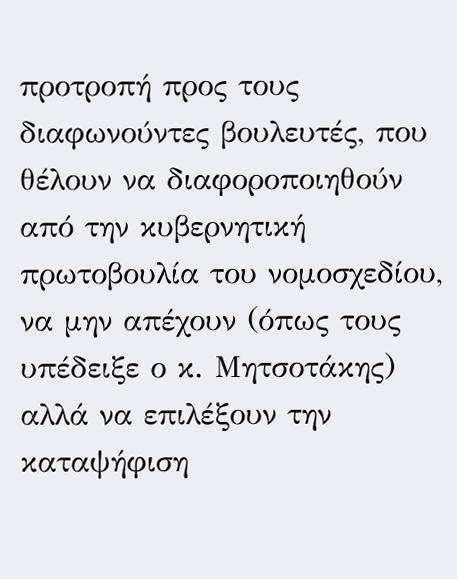προτροπή προς τους διαφωνούντες βουλευτές, που θέλουν να διαφοροποιηθούν από την κυβερνητική πρωτοβουλία του νομοσχεδίου, να μην απέχουν (όπως τους υπέδειξε ο κ. Μητσοτάκης) αλλά να επιλέξουν την καταψήφιση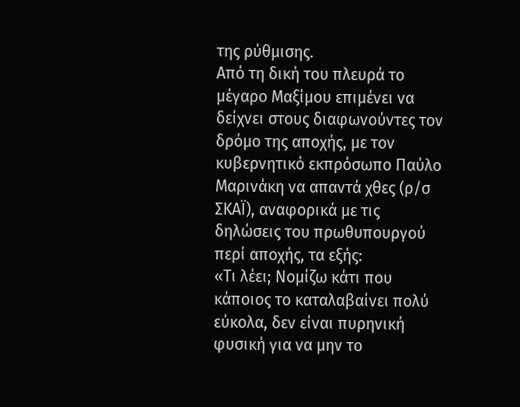της ρύθμισης.
Από τη δική του πλευρά το μέγαρο Μαξίμου επιμένει να δείχνει στους διαφωνούντες τον δρόμο της αποχής, με τον κυβερνητικό εκπρόσωπο Παύλο Μαρινάκη να απαντά χθες (ρ/σ ΣΚΑΪ), αναφορικά με τις δηλώσεις του πρωθυπουργού περί αποχής, τα εξής:
«Τι λέει; Νομίζω κάτι που κάποιος το καταλαβαίνει πολύ εύκολα, δεν είναι πυρηνική φυσική για να μην το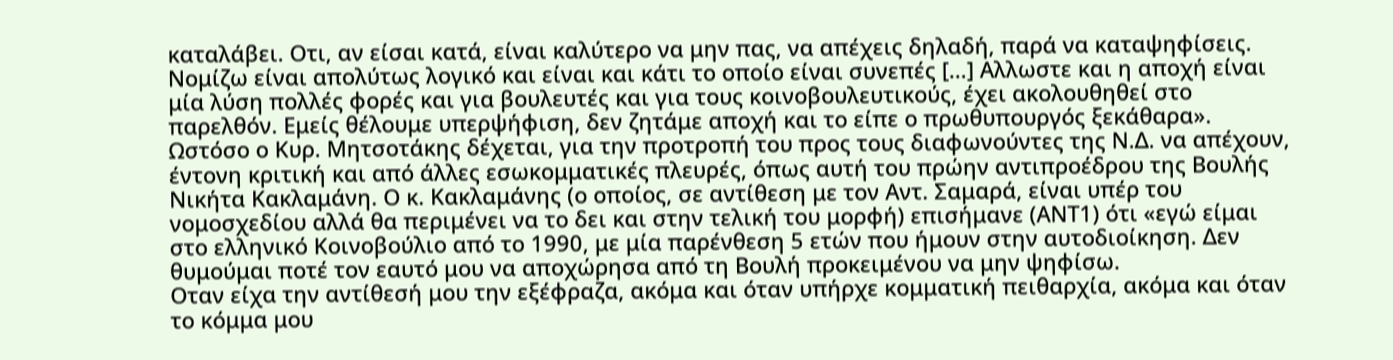καταλάβει. Οτι, αν είσαι κατά, είναι καλύτερο να μην πας, να απέχεις δηλαδή, παρά να καταψηφίσεις. Νομίζω είναι απολύτως λογικό και είναι και κάτι το οποίο είναι συνεπές […] Αλλωστε και η αποχή είναι μία λύση πολλές φορές και για βουλευτές και για τους κοινοβουλευτικούς, έχει ακολουθηθεί στο παρελθόν. Εμείς θέλουμε υπερψήφιση, δεν ζητάμε αποχή και το είπε ο πρωθυπουργός ξεκάθαρα».
Ωστόσο ο Κυρ. Μητσοτάκης δέχεται, για την προτροπή του προς τους διαφωνούντες της Ν.Δ. να απέχουν, έντονη κριτική και από άλλες εσωκομματικές πλευρές, όπως αυτή του πρώην αντιπροέδρου της Βουλής Νικήτα Κακλαμάνη. Ο κ. Κακλαμάνης (ο οποίος, σε αντίθεση με τον Αντ. Σαμαρά, είναι υπέρ του νομοσχεδίου αλλά θα περιμένει να το δει και στην τελική του μορφή) επισήμανε (ΑΝΤ1) ότι «εγώ είμαι στο ελληνικό Κοινοβούλιο από το 1990, με μία παρένθεση 5 ετών που ήμουν στην αυτοδιοίκηση. Δεν θυμούμαι ποτέ τον εαυτό μου να αποχώρησα από τη Βουλή προκειμένου να μην ψηφίσω.
Οταν είχα την αντίθεσή μου την εξέφραζα, ακόμα και όταν υπήρχε κομματική πειθαρχία, ακόμα και όταν το κόμμα μου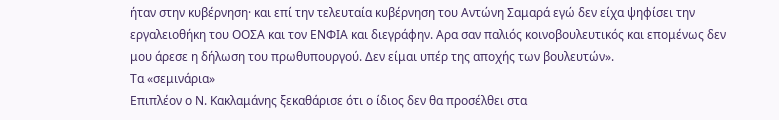ήταν στην κυβέρνηση· και επί την τελευταία κυβέρνηση του Αντώνη Σαμαρά εγώ δεν είχα ψηφίσει την εργαλειοθήκη του ΟΟΣΑ και τον ΕΝΦΙΑ και διεγράφην. Αρα σαν παλιός κοινοβουλευτικός και επομένως δεν μου άρεσε η δήλωση του πρωθυπουργού. Δεν είμαι υπέρ της αποχής των βουλευτών».
Τα «σεμινάρια»
Επιπλέον ο Ν. Κακλαμάνης ξεκαθάρισε ότι ο ίδιος δεν θα προσέλθει στα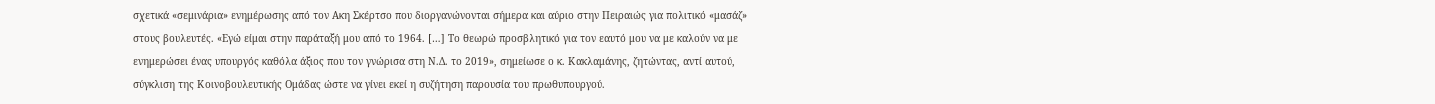σχετικά «σεμινάρια» ενημέρωσης από τον Ακη Σκέρτσο που διοργανώνονται σήμερα και αύριο στην Πειραιώς για πολιτικό «μασάζ» στους βουλευτές. «Εγώ είμαι στην παράταξή μου από το 1964. […] Το θεωρώ προσβλητικό για τον εαυτό μου να με καλούν να με ενημερώσει ένας υπουργός καθόλα άξιος που τον γνώρισα στη Ν.Δ. το 2019», σημείωσε ο κ. Κακλαμάνης, ζητώντας, αντί αυτού, σύγκλιση της Κοινοβουλευτικής Ομάδας ώστε να γίνει εκεί η συζήτηση παρουσία του πρωθυπουργού.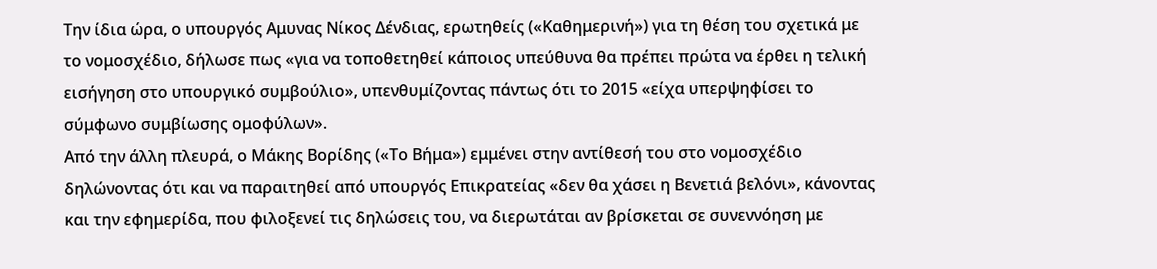Την ίδια ώρα, ο υπουργός Αμυνας Νίκος Δένδιας, ερωτηθείς («Καθημερινή») για τη θέση του σχετικά με το νομοσχέδιο, δήλωσε πως «για να τοποθετηθεί κάποιος υπεύθυνα θα πρέπει πρώτα να έρθει η τελική εισήγηση στο υπουργικό συμβούλιο», υπενθυμίζοντας πάντως ότι το 2015 «είχα υπερψηφίσει το σύμφωνο συμβίωσης ομοφύλων».
Από την άλλη πλευρά, ο Μάκης Βορίδης («Το Βήμα») εμμένει στην αντίθεσή του στο νομοσχέδιο δηλώνοντας ότι και να παραιτηθεί από υπουργός Επικρατείας «δεν θα χάσει η Βενετιά βελόνι», κάνοντας και την εφημερίδα, που φιλοξενεί τις δηλώσεις του, να διερωτάται αν βρίσκεται σε συνεννόηση με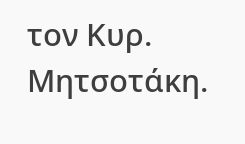τον Κυρ. Μητσοτάκη.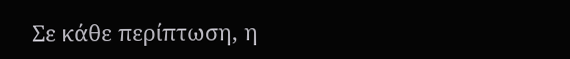Σε κάθε περίπτωση, η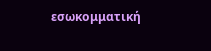εσωκομματική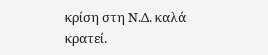κρίση στη Ν.Δ. καλά κρατεί.